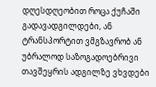დღესდღეობით როცა ქუჩაში გადავადგილდები, ან ტრანსპორტით ვმგზავრობ ან უბრალოდ საზოგადოებრივი თავშეყრის ადგილზე ვხვდები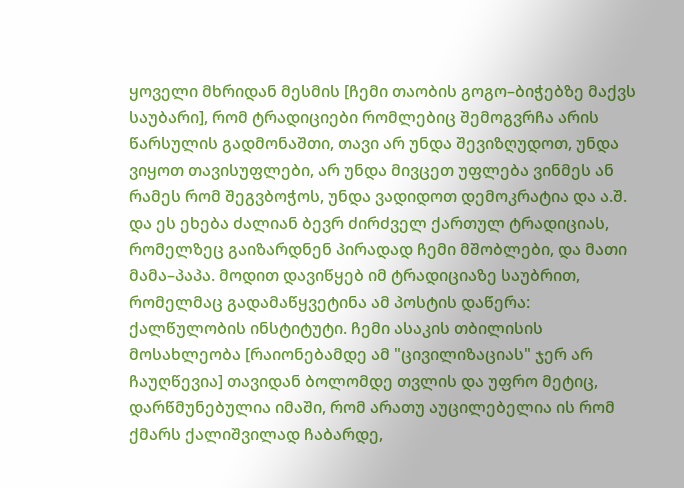ყოველი მხრიდან მესმის [ჩემი თაობის გოგო–ბიჭებზე მაქვს საუბარი], რომ ტრადიციები რომლებიც შემოგვრჩა არის წარსულის გადმონაშთი, თავი არ უნდა შევიზღუდოთ, უნდა ვიყოთ თავისუფლები, არ უნდა მივცეთ უფლება ვინმეს ან რამეს რომ შეგვბოჭოს, უნდა ვადიდოთ დემოკრატია და ა.შ. და ეს ეხება ძალიან ბევრ ძირძველ ქართულ ტრადიციას, რომელზეც გაიზარდნენ პირადად ჩემი მშობლები, და მათი მამა–პაპა. მოდით დავიწყებ იმ ტრადიციაზე საუბრით, რომელმაც გადამაწყვეტინა ამ პოსტის დაწერა: ქალწულობის ინსტიტუტი. ჩემი ასაკის თბილისის მოსახლეობა [რაიონებამდე ამ "ცივილიზაციას" ჯერ არ ჩაუღწევია] თავიდან ბოლომდე თვლის და უფრო მეტიც, დარწმუნებულია იმაში, რომ არათუ აუცილებელია ის რომ ქმარს ქალიშვილად ჩაბარდე,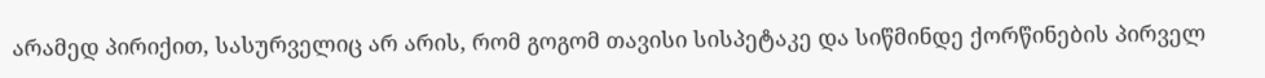არამედ პირიქით, სასურველიც არ არის, რომ გოგომ თავისი სისპეტაკე და სიწმინდე ქორწინების პირველ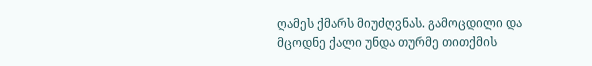ღამეს ქმარს მიუძღვნას. გამოცდილი და მცოდნე ქალი უნდა თურმე თითქმის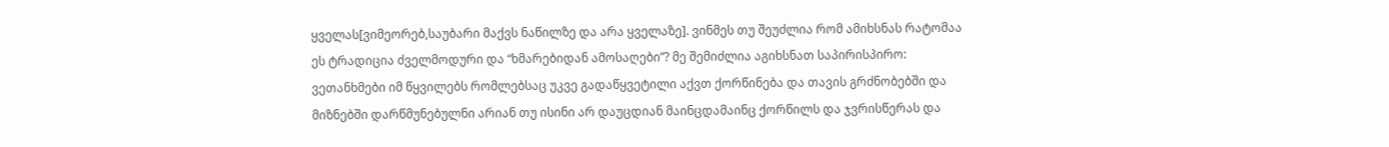ყველას[ვიმეორებ,საუბარი მაქვს ნაწილზე და არა ყველაზე]. ვინმეს თუ შეუძლია რომ ამიხსნას რატომაა ეს ტრადიცია ძველმოდური და “ხმარებიდან ამოსაღები”? მე შემიძლია აგიხსნათ საპირისპირო: ვეთანხმები იმ წყვილებს რომლებსაც უკვე გადაწყვეტილი აქვთ ქორწინება და თავის გრძნობებში და მიზნებში დარწმუნებულნი არიან თუ ისინი არ დაუცდიან მაინცდამაინც ქორწილს და ჯვრისწერას და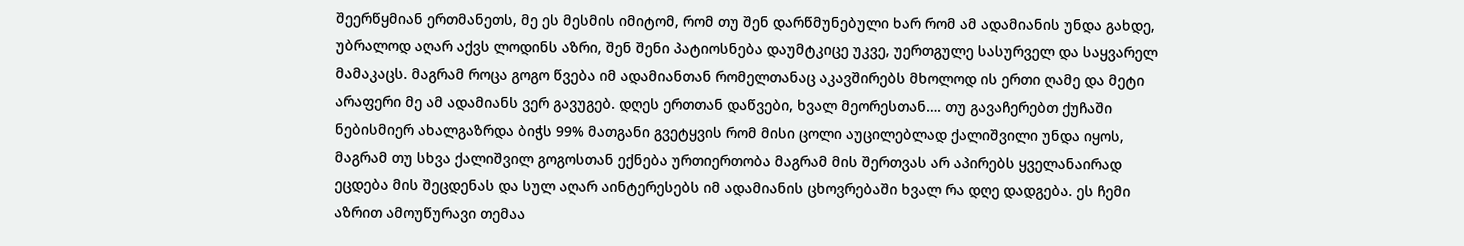შეერწყმიან ერთმანეთს, მე ეს მესმის იმიტომ, რომ თუ შენ დარწმუნებული ხარ რომ ამ ადამიანის უნდა გახდე, უბრალოდ აღარ აქვს ლოდინს აზრი, შენ შენი პატიოსნება დაუმტკიცე უკვე, უერთგულე სასურველ და საყვარელ მამაკაცს. მაგრამ როცა გოგო წვება იმ ადამიანთან რომელთანაც აკავშირებს მხოლოდ ის ერთი ღამე და მეტი არაფერი მე ამ ადამიანს ვერ გავუგებ. დღეს ერთთან დაწვები, ხვალ მეორესთან…. თუ გავაჩერებთ ქუჩაში ნებისმიერ ახალგაზრდა ბიჭს 99% მათგანი გვეტყვის რომ მისი ცოლი აუცილებლად ქალიშვილი უნდა იყოს, მაგრამ თუ სხვა ქალიშვილ გოგოსთან ექნება ურთიერთობა მაგრამ მის შერთვას არ აპირებს ყველანაირად ეცდება მის შეცდენას და სულ აღარ აინტერესებს იმ ადამიანის ცხოვრებაში ხვალ რა დღე დადგება. ეს ჩემი აზრით ამოუწურავი თემაა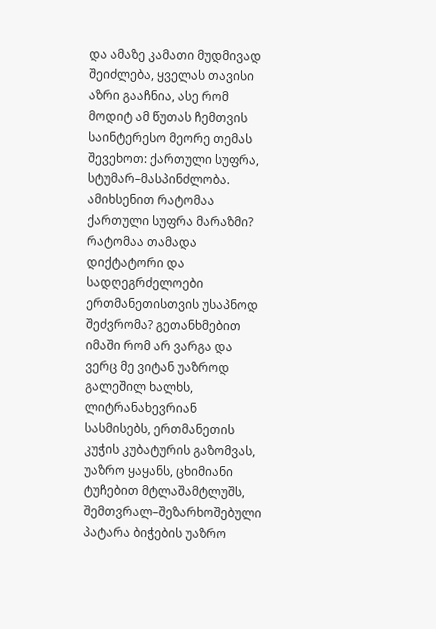და ამაზე კამათი მუდმივად შეიძლება, ყველას თავისი აზრი გააჩნია, ასე რომ მოდიტ ამ წუთას ჩემთვის საინტერესო მეორე თემას შევეხოთ: ქართული სუფრა, სტუმარ–მასპინძლობა. ამიხსენით რატომაა ქართული სუფრა მარაზმი? რატომაა თამადა დიქტატორი და სადღეგრძელოები ერთმანეთისთვის უსაპნოდ შეძვრომა? გეთანხმებით იმაში რომ არ ვარგა და ვერც მე ვიტან უაზროდ გალეშილ ხალხს, ლიტრანახევრიან სასმისებს, ერთმანეთის კუჭის კუბატურის გაზომვას, უაზრო ყაყანს, ცხიმიანი ტუჩებით მტლაშამტლუშს, შემთვრალ–შეზარხოშებული პატარა ბიჭების უაზრო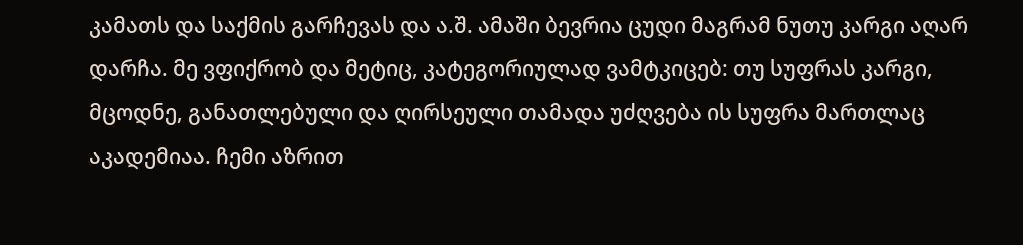კამათს და საქმის გარჩევას და ა.შ. ამაში ბევრია ცუდი მაგრამ ნუთუ კარგი აღარ დარჩა. მე ვფიქრობ და მეტიც, კატეგორიულად ვამტკიცებ: თუ სუფრას კარგი, მცოდნე, განათლებული და ღირსეული თამადა უძღვება ის სუფრა მართლაც აკადემიაა. ჩემი აზრით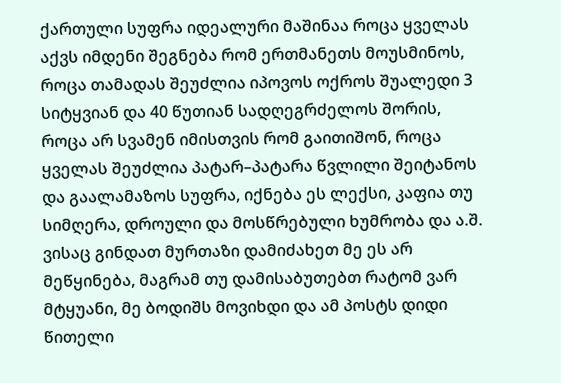ქართული სუფრა იდეალური მაშინაა როცა ყველას აქვს იმდენი შეგნება რომ ერთმანეთს მოუსმინოს, როცა თამადას შეუძლია იპოვოს ოქროს შუალედი 3 სიტყვიან და 40 წუთიან სადღეგრძელოს შორის, როცა არ სვამენ იმისთვის რომ გაითიშონ, როცა ყველას შეუძლია პატარ–პატარა წვლილი შეიტანოს და გაალამაზოს სუფრა, იქნება ეს ლექსი, კაფია თუ სიმღერა, დროული და მოსწრებული ხუმრობა და ა.შ.
ვისაც გინდათ მურთაზი დამიძახეთ მე ეს არ მეწყინება, მაგრამ თუ დამისაბუთებთ რატომ ვარ მტყუანი, მე ბოდიშს მოვიხდი და ამ პოსტს დიდი წითელი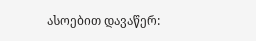ასოებით დავაწერ: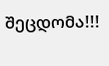შეცდომა!!!